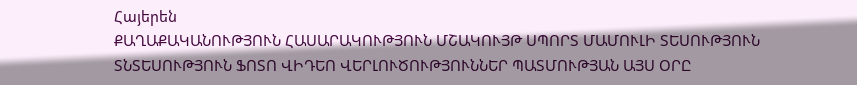Հայերեն
ՔԱՂԱՔԱԿԱՆՈՒԹՅՈՒՆ ՀԱՍԱՐԱԿՈՒԹՅՈՒՆ ՄՇԱԿՈՒՅԹ ՍՊՈՐՏ ՄԱՄՈՒԼԻ ՏԵՍՈՒԹՅՈՒՆ ՏՆՏԵՍՈՒԹՅՈՒՆ ՖՈՏՈ ՎԻԴԵՈ ՎԵՐԼՈՒԾՈՒԹՅՈՒՆՆԵՐ ՊԱՏՄՈՒԹՅԱՆ ԱՅՍ ՕՐԸ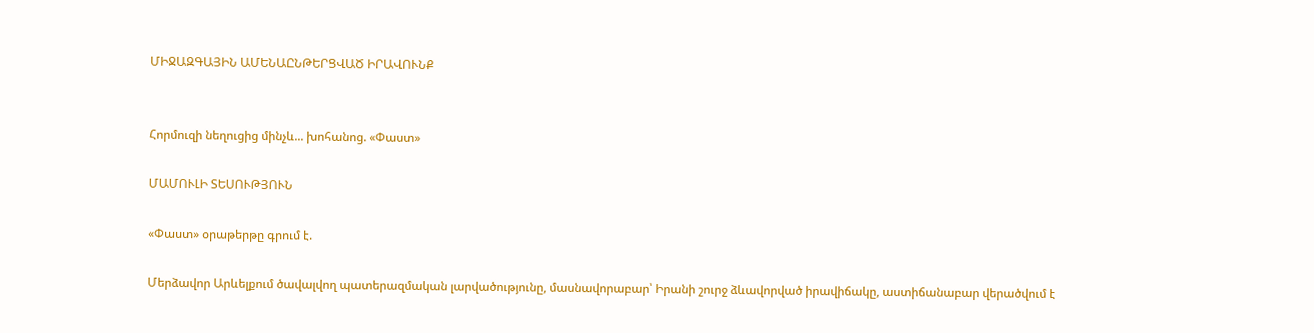ՄԻՋԱԶԳԱՅԻՆ ԱՄԵՆԱԸՆԹԵՐՑՎԱԾ ԻՐԱՎՈՒՆՔ


Հորմուզի նեղուցից մինչև... խոհանոց. «Փաստ»

ՄԱՄՈՒԼԻ ՏԵՍՈՒԹՅՈՒՆ

«Փաստ» օրաթերթը գրում է.

Մերձավոր Արևելքում ծավալվող պատերազմական լարվածությունը, մասնավորաբար՝ Իրանի շուրջ ձևավորված իրավիճակը, աստիճանաբար վերածվում է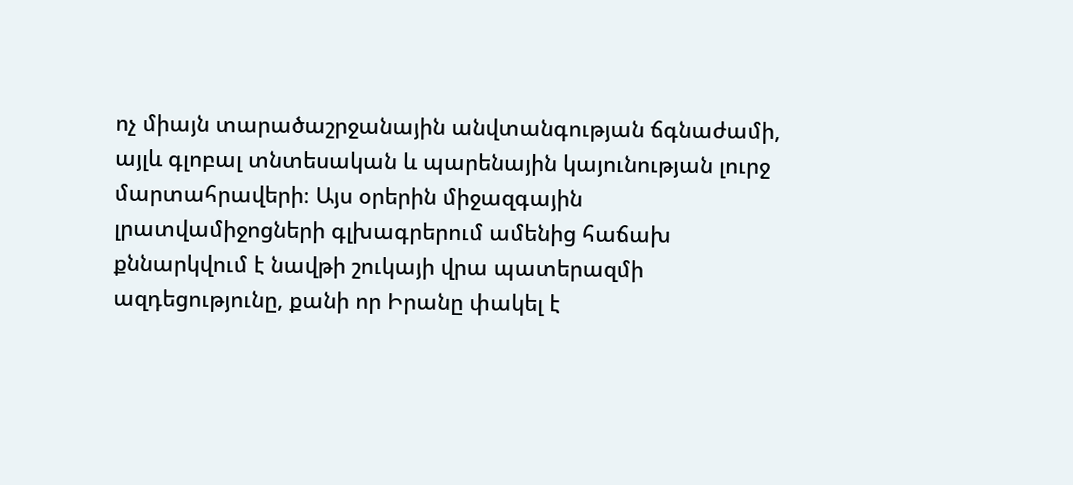ոչ միայն տարածաշրջանային անվտանգության ճգնաժամի, այլև գլոբալ տնտեսական և պարենային կայունության լուրջ մարտահրավերի։ Այս օրերին միջազգային լրատվամիջոցների գլխագրերում ամենից հաճախ քննարկվում է նավթի շուկայի վրա պատերազմի ազդեցությունը, քանի որ Իրանը փակել է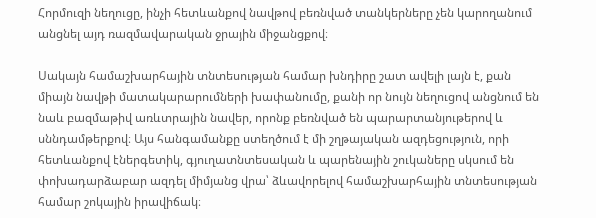Հորմուզի նեղուցը, ինչի հետևանքով նավթով բեռնված տանկերները չեն կարողանում անցնել այդ ռազմավարական ջրային միջանցքով։

Սակայն համաշխարհային տնտեսության համար խնդիրը շատ ավելի լայն է, քան միայն նավթի մատակարարումների խափանումը, քանի որ նույն նեղուցով անցնում են նաև բազմաթիվ առևտրային նավեր, որոնք բեռնված են պարարտանյութերով և սննդամթերքով։ Այս հանգամանքը ստեղծում է մի շղթայական ազդեցություն, որի հետևանքով էներգետիկ, գյուղատնտեսական և պարենային շուկաները սկսում են փոխադարձաբար ազդել միմյանց վրա՝ ձևավորելով համաշխարհային տնտեսության համար շոկային իրավիճակ։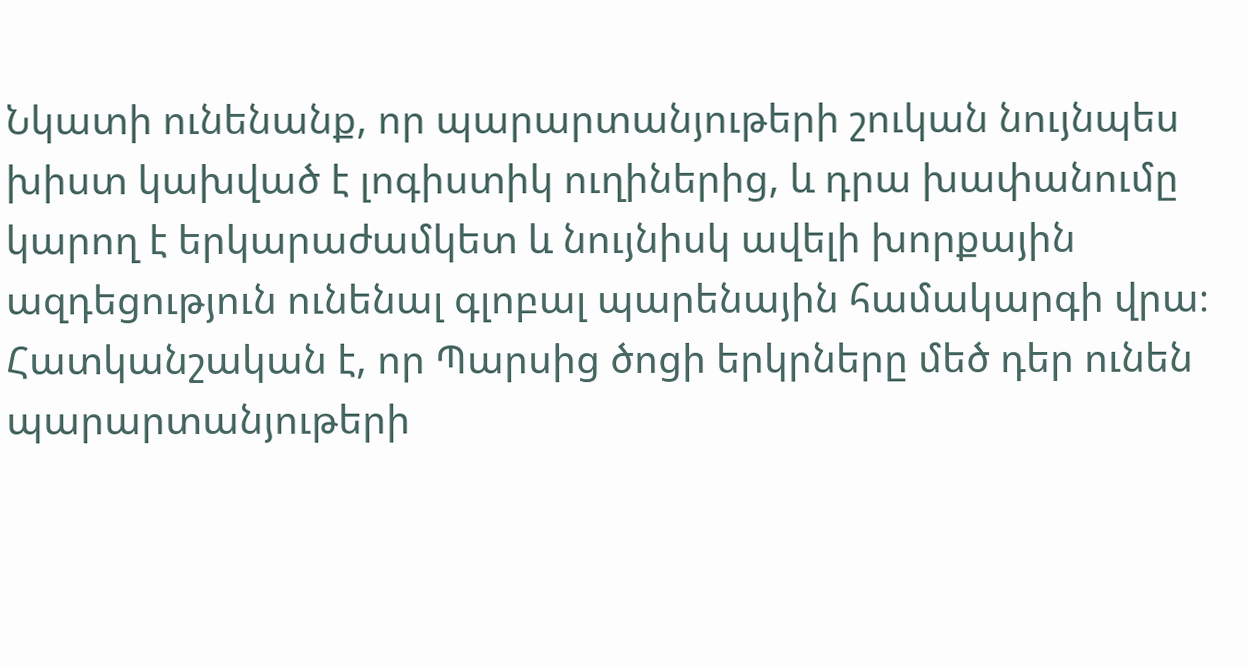Նկատի ունենանք, որ պարարտանյութերի շուկան նույնպես խիստ կախված է լոգիստիկ ուղիներից, և դրա խափանումը կարող է երկարաժամկետ և նույնիսկ ավելի խորքային ազդեցություն ունենալ գլոբալ պարենային համակարգի վրա։ Հատկանշական է, որ Պարսից ծոցի երկրները մեծ դեր ունեն պարարտանյութերի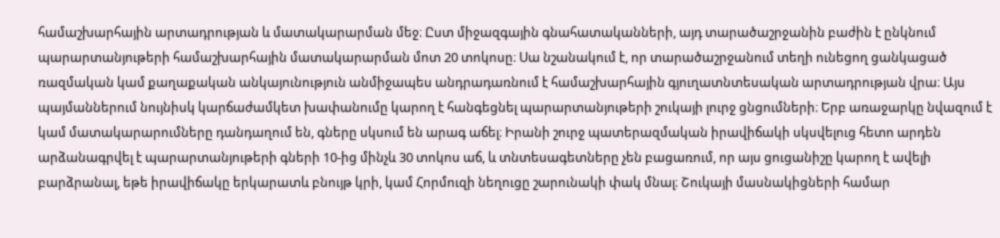համաշխարհային արտադրության և մատակարարման մեջ։ Ըստ միջազգային գնահատականների, այդ տարածաշրջանին բաժին է ընկնում պարարտանյութերի համաշխարհային մատակարարման մոտ 20 տոկոսը։ Սա նշանակում է, որ տարածաշրջանում տեղի ունեցող ցանկացած ռազմական կամ քաղաքական անկայունություն անմիջապես անդրադառնում է համաշխարհային գյուղատնտեսական արտադրության վրա։ Այս պայմաններում նույնիսկ կարճաժամկետ խափանումը կարող է հանգեցնել պարարտանյութերի շուկայի լուրջ ցնցումների։ Երբ առաջարկը նվազում է կամ մատակարարումները դանդաղում են, գները սկսում են արագ աճել։ Իրանի շուրջ պատերազմական իրավիճակի սկսվելուց հետո արդեն արձանագրվել է պարարտանյութերի գների 10-ից մինչև 30 տոկոս աճ, և տնտեսագետները չեն բացառում, որ այս ցուցանիշը կարող է ավելի բարձրանալ, եթե իրավիճակը երկարատև բնույթ կրի, կամ Հորմուզի նեղուցը շարունակի փակ մնալ։ Շուկայի մասնակիցների համար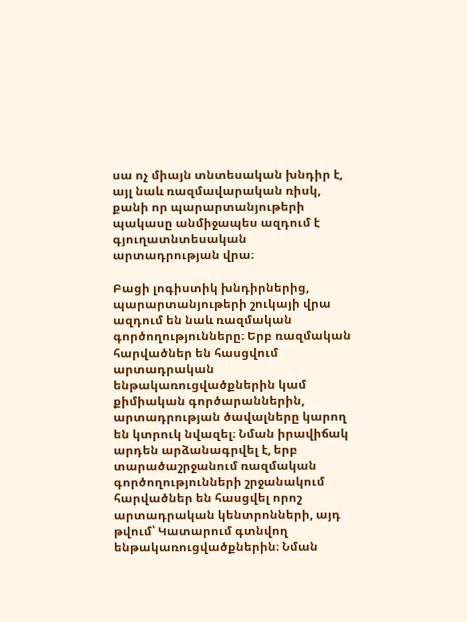սա ոչ միայն տնտեսական խնդիր է, այլ նաև ռազմավարական ռիսկ, քանի որ պարարտանյութերի պակասը անմիջապես ազդում է գյուղատնտեսական արտադրության վրա։

Բացի լոգիստիկ խնդիրներից, պարարտանյութերի շուկայի վրա ազդում են նաև ռազմական գործողությունները։ Երբ ռազմական հարվածներ են հասցվում արտադրական ենթակառուցվածքներին կամ քիմիական գործարաններին, արտադրության ծավալները կարող են կտրուկ նվազել։ Նման իրավիճակ արդեն արձանագրվել է, երբ տարածաշրջանում ռազմական գործողությունների շրջանակում հարվածներ են հասցվել որոշ արտադրական կենտրոնների, այդ թվում՝ Կատարում գտնվող ենթակառուցվածքներին։ Նման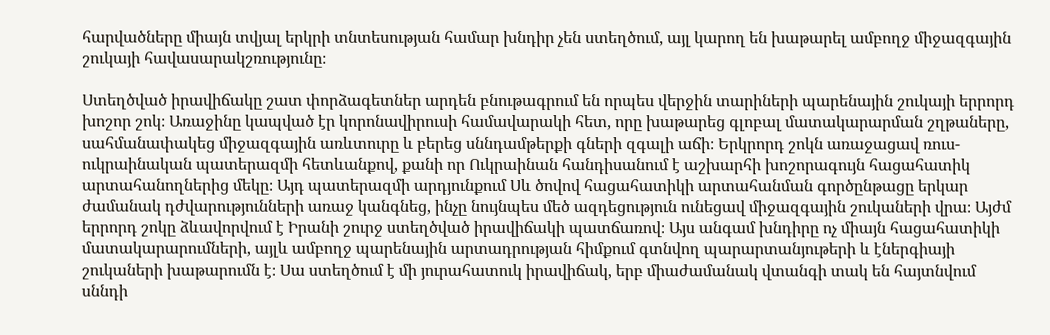հարվածները միայն տվյալ երկրի տնտեսության համար խնդիր չեն ստեղծում, այլ կարող են խաթարել ամբողջ միջազգային շուկայի հավասարակշռությունը։

Ստեղծված իրավիճակը շատ փորձագետներ արդեն բնութագրում են որպես վերջին տարիների պարենային շուկայի երրորդ խոշոր շոկ։ Առաջինը կապված էր կորոնավիրուսի համավարակի հետ, որը խաթարեց գլոբալ մատակարարման շղթաները, սահմանափակեց միջազգային առևտուրը և բերեց սննդամթերքի գների զգալի աճի։ Երկրորդ շոկն առաջացավ ռուս-ուկրաինական պատերազմի հետևանքով, քանի որ Ուկրաինան հանդիսանում է աշխարհի խոշորագույն հացահատիկ արտահանողներից մեկը։ Այդ պատերազմի արդյունքում Սև ծովով հացահատիկի արտահանման գործընթացը երկար ժամանակ դժվարությունների առաջ կանգնեց, ինչը նույնպես մեծ ազդեցություն ունեցավ միջազգային շուկաների վրա։ Այժմ երրորդ շոկը ձևավորվում է Իրանի շուրջ ստեղծված իրավիճակի պատճառով։ Այս անգամ խնդիրը ոչ միայն հացահատիկի մատակարարումների, այլև ամբողջ պարենային արտադրության հիմքում գտնվող պարարտանյութերի և էներգիայի շուկաների խաթարումն է։ Սա ստեղծում է մի յուրահատուկ իրավիճակ, երբ միաժամանակ վտանգի տակ են հայտնվում սննդի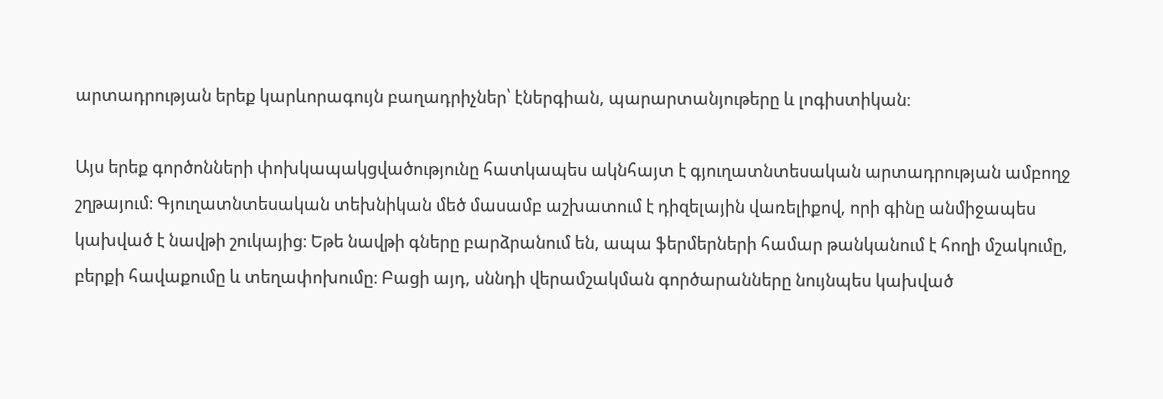արտադրության երեք կարևորագույն բաղադրիչներ՝ էներգիան, պարարտանյութերը և լոգիստիկան։

Այս երեք գործոնների փոխկապակցվածությունը հատկապես ակնհայտ է գյուղատնտեսական արտադրության ամբողջ շղթայում։ Գյուղատնտեսական տեխնիկան մեծ մասամբ աշխատում է դիզելային վառելիքով, որի գինը անմիջապես կախված է նավթի շուկայից։ Եթե նավթի գները բարձրանում են, ապա ֆերմերների համար թանկանում է հողի մշակումը, բերքի հավաքումը և տեղափոխումը։ Բացի այդ, սննդի վերամշակման գործարանները նույնպես կախված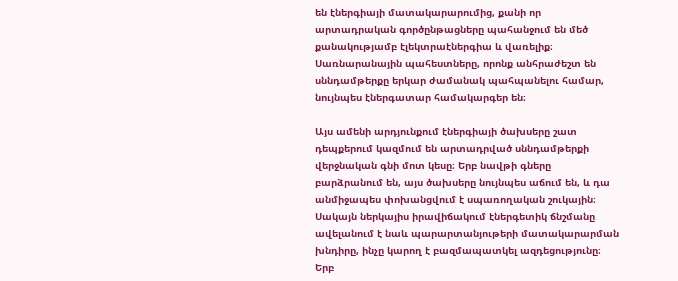են էներգիայի մատակարարումից, քանի որ արտադրական գործընթացները պահանջում են մեծ քանակությամբ էլեկտրաէներգիա և վառելիք։ Սառնարանային պահեստները, որոնք անհրաժեշտ են սննդամթերքը երկար ժամանակ պահպանելու համար, նույնպես էներգատար համակարգեր են։

Այս ամենի արդյունքում էներգիայի ծախսերը շատ դեպքերում կազմում են արտադրված սննդամթերքի վերջնական գնի մոտ կեսը։ Երբ նավթի գները բարձրանում են, այս ծախսերը նույնպես աճում են, և դա անմիջապես փոխանցվում է սպառողական շուկային։ Սակայն ներկայիս իրավիճակում էներգետիկ ճնշմանը ավելանում է նաև պարարտանյութերի մատակարարման խնդիրը, ինչը կարող է բազմապատկել ազդեցությունը։ Երբ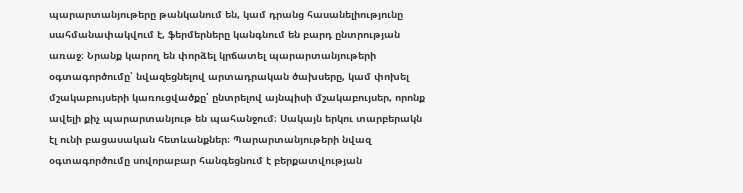պարարտանյութերը թանկանում են, կամ դրանց հասանելիությունը սահմանափակվում է, ֆերմերները կանգնում են բարդ ընտրության առաջ։ Նրանք կարող են փորձել կրճատել պարարտանյութերի օգտագործումը՝ նվազեցնելով արտադրական ծախսերը, կամ փոխել մշակաբույսերի կառուցվածքը՝ ընտրելով այնպիսի մշակաբույսեր, որոնք ավելի քիչ պարարտանյութ են պահանջում։ Սակայն երկու տարբերակն էլ ունի բացասական հետևանքներ։ Պարարտանյութերի նվազ օգտագործումը սովորաբար հանգեցնում է բերքատվության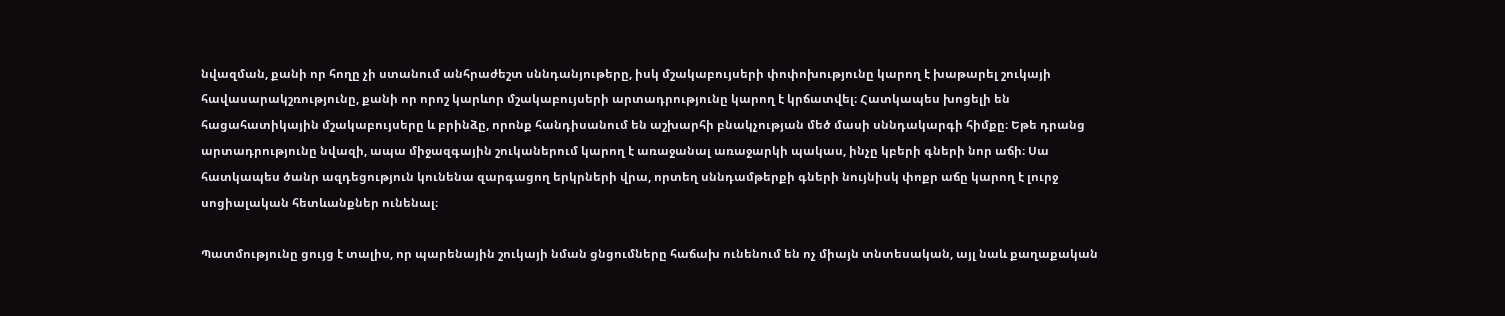նվազման, քանի որ հողը չի ստանում անհրաժեշտ սննդանյութերը, իսկ մշակաբույսերի փոփոխությունը կարող է խաթարել շուկայի հավասարակշռությունը, քանի որ որոշ կարևոր մշակաբույսերի արտադրությունը կարող է կրճատվել։ Հատկապես խոցելի են հացահատիկային մշակաբույսերը և բրինձը, որոնք հանդիսանում են աշխարհի բնակչության մեծ մասի սննդակարգի հիմքը։ Եթե դրանց արտադրությունը նվազի, ապա միջազգային շուկաներում կարող է առաջանալ առաջարկի պակաս, ինչը կբերի գների նոր աճի։ Սա հատկապես ծանր ազդեցություն կունենա զարգացող երկրների վրա, որտեղ սննդամթերքի գների նույնիսկ փոքր աճը կարող է լուրջ սոցիալական հետևանքներ ունենալ։

Պատմությունը ցույց է տալիս, որ պարենային շուկայի նման ցնցումները հաճախ ունենում են ոչ միայն տնտեսական, այլ նաև քաղաքական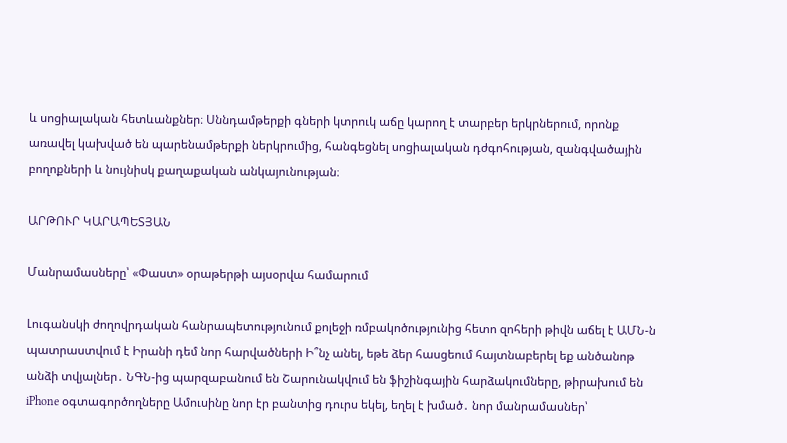և սոցիալական հետևանքներ։ Սննդամթերքի գների կտրուկ աճը կարող է տարբեր երկրներում, որոնք առավել կախված են պարենամթերքի ներկրումից, հանգեցնել սոցիալական դժգոհության, զանգվածային բողոքների և նույնիսկ քաղաքական անկայունության։

ԱՐԹՈՒՐ ԿԱՐԱՊԵՏՅԱՆ

Մանրամասները՝ «Փաստ» օրաթերթի այսօրվա համարում

Լուգանսկի ժողովրդական հանրապետությունում քոլեջի ռմբակոծությունից հետո զոհերի թիվն աճել է ԱՄՆ-ն պատրաստվում է Իրանի դեմ նոր հարվածների Ի՞նչ անել, եթե ձեր հասցեում հայտնաբերել եք անծանոթ անձի տվյալներ․ ՆԳՆ-ից պարզաբանում են Շարունակվում են ֆիշինգային հարձակումները, թիրախում են iPhone օգտագործողները Ամուսինը նոր էր բանտից դուրս եկել, եղել է խմած․ նոր մանրամասներ՝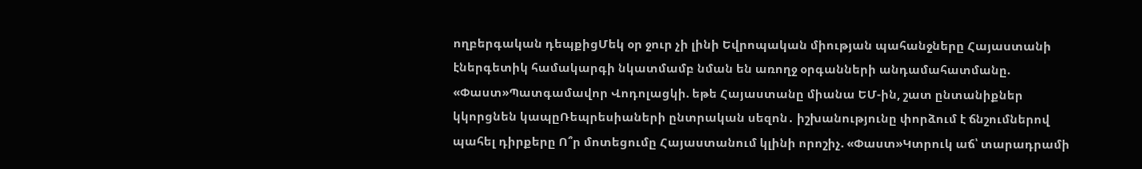ողբերգական դեպքիցՄեկ օր ջուր չի լինի Եվրոպական միության պահանջները Հայաստանի էներգետիկ համակարգի նկատմամբ նման են առողջ օրգանների անդամահատմանը. «Փաստ»Պատգամավոր Վոդոլացկի. եթե Հայաստանը միանա ԵՄ-ին, շատ ընտանիքներ կկորցնեն կապըՌեպրեսիաների ընտրական սեզոն․ իշխանությունը փորձում է ճնշումներով պահել դիրքերը Ո՞ր մոտեցումը Հայաստանում կլինի որոշիչ. «Փաստ»Կտրուկ աճ՝ տարադրամի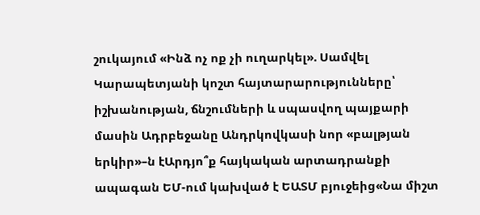շուկայում «Ինձ ոչ ոք չի ուղարկել». Սամվել Կարապետյանի կոշտ հայտարարությունները՝ իշխանության, ճնշումների և սպասվող պայքարի մասին Ադրբեջանը Անդրկովկասի նոր «բալթյան երկիր»–ն էԱրդյո՞ք հայկական արտադրանքի ապագան ԵՄ-ում կախված է ԵԱՏՄ բյուջեից«Նա միշտ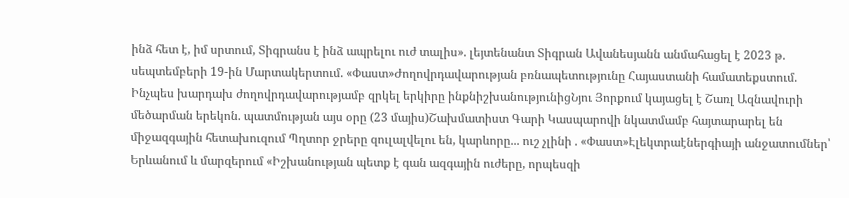ինձ հետ է, իմ սրտում, Տիգրանս է ինձ ապրելու ուժ տալիս». լեյտենանտ Տիգրան Ավանեսյանն անմահացել է 2023 թ. սեպտեմբերի 19-ին Մարտակերտում. «Փաստ»Ժողովրդավարության բռնապետությունը Հայաստանի համատեքստում. Ինչպես խարդախ ժողովրդավարությամբ զրկել երկիրը ինքնիշխանությունիցՆյու Յորքում կայացել է Շառլ Ազնավուրի մեծարման երեկոն. պատմության այս օրը (23 մայիս)Շախմատիստ Գարի Կասպարովի նկատմամբ հայտարարել են միջազգային հետախուզում Պղտոր ջրերը զուլալվելու են, կարևորը... ուշ չլինի . «Փաստ»Էլեկտրաէներգիայի անջատումներ՝ Երևանում և մարզերում «Իշխանության պետք է գան ազգային ուժերը, որպեսզի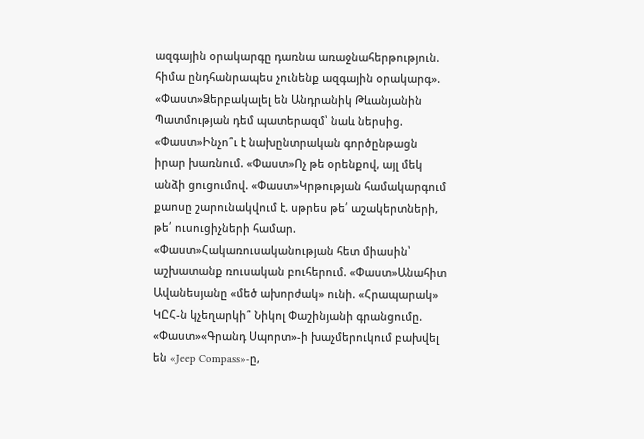ազգային օրակարգը դառնա առաջնահերթություն. հիմա ընդհանրապես չունենք ազգային օրակարգ». «Փաստ»Ձերբակալել են Անդրանիկ Թևանյանին Պատմության դեմ պատերազմ՝ նաև ներսից. «Փաստ»Ինչո՞ւ է նախընտրական գործընթացն իրար խառնում. «Փաստ»Ոչ թե օրենքով, այլ մեկ անձի ցուցումով. «Փաստ»Կրթության համակարգում քաոսը շարունակվում է. սթրես թե՛ աշակերտների, թե՛ ուսուցիչների համար. «Փաստ»Հակառուսականության հետ միասին՝ աշխատանք ռուսական բուհերում. «Փաստ»Անահիտ Ավանեսյանը «մեծ ախորժակ» ունի. «Հրապարակ» ԿԸՀ-ն կչեղարկի՞ Նիկոլ Փաշինյանի գրանցումը. «Փաստ»«Գրանդ Սպորտ»-ի խաչմերուկում բախվել են «Jeep Compass»-ը,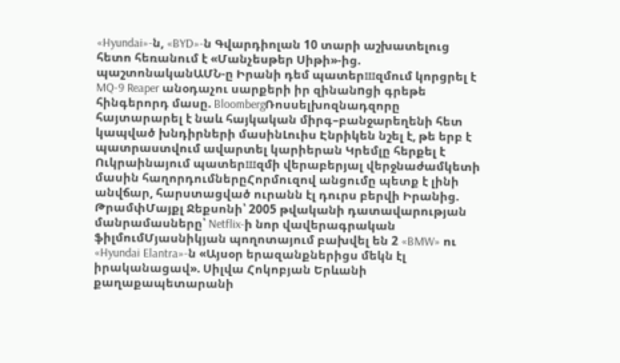«Hyundai»-ն, «BYD»-ն Գվարդիոլան 10 տարի աշխատելուց հետո հեռանում է «Մանչեսթեր Սիթի»-ից. պաշտոնականԱՄՆ-ը Իրանի դեմ պատերшզմում կորցրել է MQ-9 Reaper անօդաչու սարքերի իր զինանnցի գրեթե հինգերորդ մասը. BloombergՌոսսելխոզնադզորը հայտարարել է նաև հայկական միրգ–բանջարեղենի հետ կապված խնդիրների մասինԼուիս Էնրիկեն նշել է, թե երբ է պատրաստվում ավարտել կարիերան Կրեմլը հերքել է Ուկրաինայում պատերшզմի վերաբերյալ վերջնաժամկետի մասին հաղորդումներըՀորմուզով անցումը պետք է լինի անվճար, հարստացված ուրանն էլ դուրս բերվի Իրանից. ԹրամփՄայքլ Ջեքսոնի՝ 2005 թվականի դատավարության մանրամասները՝ Netflix-ի նոր վավերագրական ֆիլմումՄյասնիկյան պողոտայում բախվել են 2 «BMW» ու «Hyundai Elantra»-ն «Այսօր երազանքներիցս մեկն էլ իրականացավ». Սիլվա Հոկոբյան Երևանի քաղաքապետարանի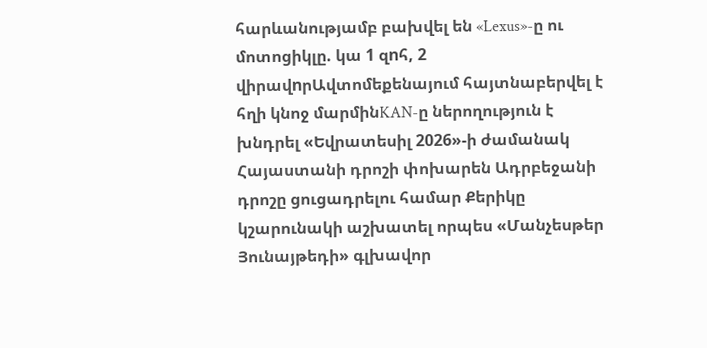հարևանությամբ բախվել են «Lexus»-ը ու մոտոցիկլը. կա 1 զnհ, 2 վիրավnրԱվտոմեքենայում հայտնաբերվել է հղի կնոջ մարմինKAN-ը ներողություն է խնդրել «Եվրատեսիլ 2026»-ի ժամանակ Հայաստանի դրոշի փոխարեն Ադրբեջանի դրոշը ցուցադրելու համար Քերիկը կշարունակի աշխատել որպես «Մանչեսթեր Յունայթեդի» գլխավոր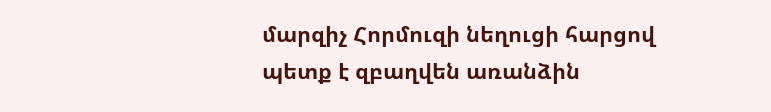մարզիչ Հորմուզի նեղուցի հարցով պետք է զբաղվեն առանձին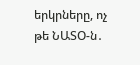երկրները, ոչ թե ՆԱՏՕ-ն․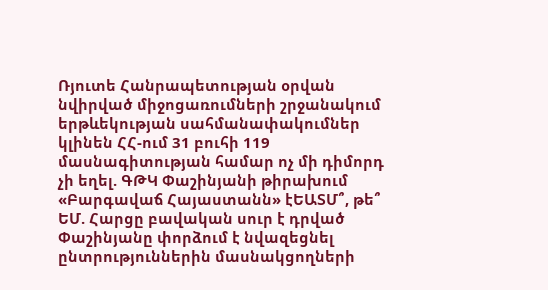Ռյուտե Հանրապետության օրվան նվիրված միջոցառումների շրջանակում երթևեկության սահմանափակումներ կլինեն ՀՀ-ում 31 բուհի 119 մասնագիտության համար ոչ մի դիմորդ չի եղել. ԳԹԿ Փաշինյանի թիրախում «Բարգավաճ Հայաստանն» էԵԱՏՄ՞, թե՞ ԵՄ. Հարցը բավական սուր է դրված Փաշինյանը փորձում է նվազեցնել ընտրություններին մասնակցողների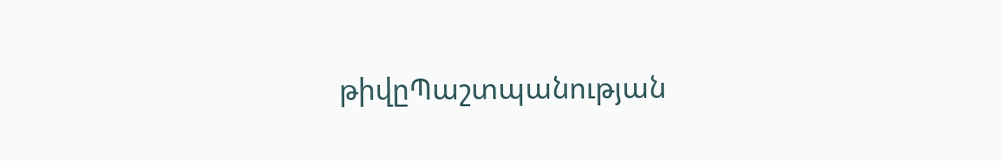թիվըՊաշտպանության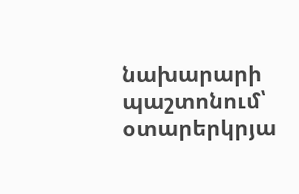նախարարի պաշտոնում՝ օտարերկրյա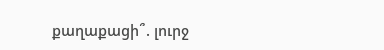քաղաքացի՞. լուրջ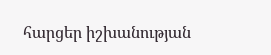հարցեր իշխանության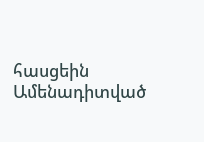հասցեին
Ամենադիտված